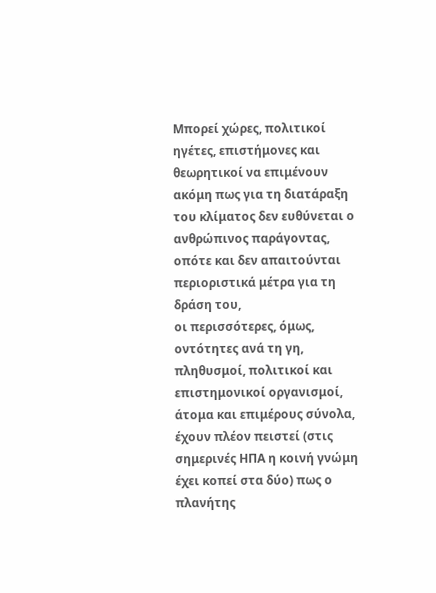Μπορεί χώρες, πολιτικοί ηγέτες, επιστήμονες και θεωρητικοί να επιμένουν ακόμη πως για τη διατάραξη του κλίματος δεν ευθύνεται ο ανθρώπινος παράγοντας, οπότε και δεν απαιτούνται περιοριστικά μέτρα για τη δράση του,
οι περισσότερες, όμως, οντότητες ανά τη γη, πληθυσμοί, πολιτικοί και επιστημονικοί οργανισμοί, άτομα και επιμέρους σύνολα, έχουν πλέον πειστεί (στις σημερινές ΗΠΑ η κοινή γνώμη έχει κοπεί στα δύο) πως ο πλανήτης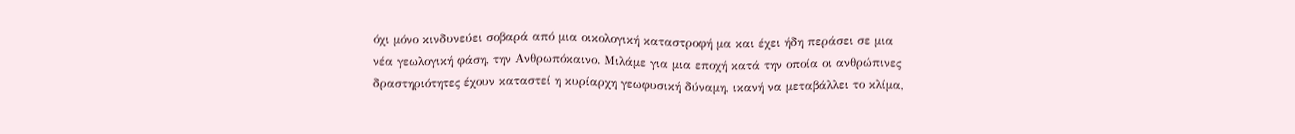όχι μόνο κινδυνεύει σοβαρά από μια οικολογική καταστροφή μα και έχει ήδη περάσει σε μια νέα γεωλογική φάση, την Ανθρωπόκαινο. Μιλάμε για μια εποχή κατά την οποία οι ανθρώπινες δραστηριότητες έχουν καταστεί η κυρίαρχη γεωφυσική δύναμη, ικανή να μεταβάλλει το κλίμα,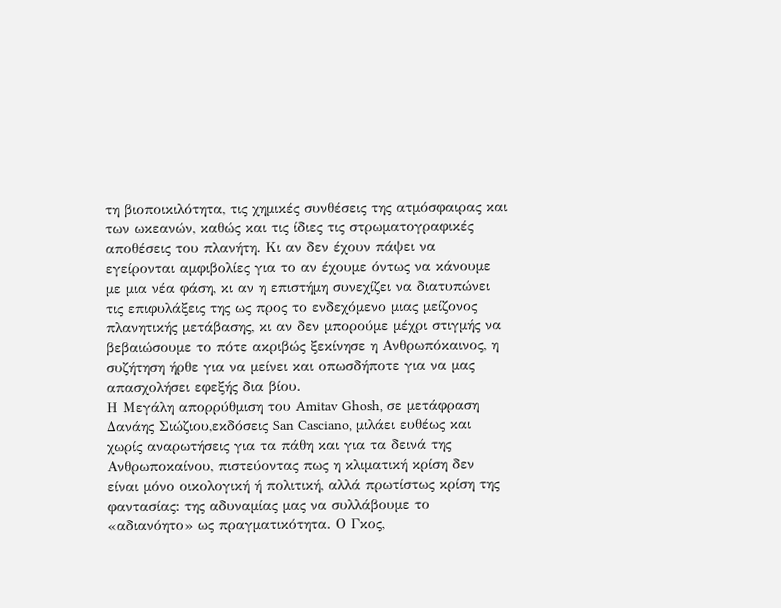τη βιοποικιλότητα, τις χημικές συνθέσεις της ατμόσφαιρας και των ωκεανών, καθώς και τις ίδιες τις στρωματογραφικές αποθέσεις του πλανήτη. Κι αν δεν έχουν πάψει να εγείρονται αμφιβολίες για το αν έχουμε όντως να κάνουμε με μια νέα φάση, κι αν η επιστήμη συνεχίζει να διατυπώνει τις επιφυλάξεις της ως προς το ενδεχόμενο μιας μείζονος πλανητικής μετάβασης, κι αν δεν μπορούμε μέχρι στιγμής να βεβαιώσουμε το πότε ακριβώς ξεκίνησε η Ανθρωπόκαινος, η συζήτηση ήρθε για να μείνει και οπωσδήποτε για να μας απασχολήσει εφεξής δια βίου.
Η Μεγάλη απορρύθμιση του Amitav Ghosh, σε μετάφραση Δανάης Σιώζιου,εκδόσεις San Casciano, μιλάει ευθέως και χωρίς αναρωτήσεις για τα πάθη και για τα δεινά της Ανθρωποκαίνου, πιστεύοντας πως η κλιματική κρίση δεν είναι μόνο οικολογική ή πολιτική, αλλά πρωτίστως κρίση της φαντασίας: της αδυναμίας μας να συλλάβουμε το «αδιανόητο» ως πραγματικότητα. Ο Γκος,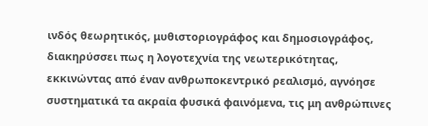ινδός θεωρητικός, μυθιστοριογράφος και δημοσιογράφος, διακηρύσσει πως η λογοτεχνία της νεωτερικότητας, εκκινώντας από έναν ανθρωποκεντρικό ρεαλισμό, αγνόησε συστηματικά τα ακραία φυσικά φαινόμενα, τις μη ανθρώπινες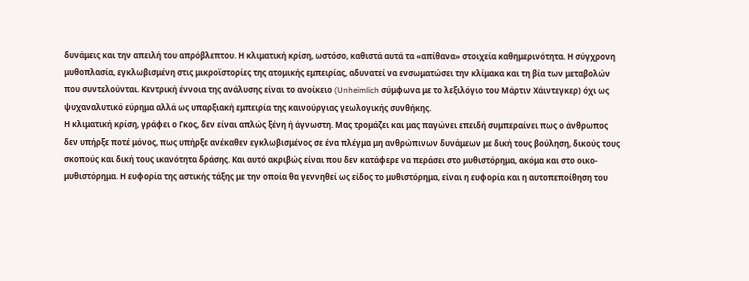δυνάμεις και την απειλή του απρόβλεπτου. Η κλιματική κρίση, ωστόσο, καθιστά αυτά τα «απίθανα» στοιχεία καθημερινότητα. Η σύγχρονη μυθοπλασία, εγκλωβισμένη στις μικροϊστορίες της ατομικής εμπειρίας, αδυνατεί να ενσωματώσει την κλίμακα και τη βία των μεταβολών που συντελούνται. Κεντρική έννοια της ανάλυσης είναι το ανοίκειο (Unheimlich σύμφωνα με το λεξιλόγιο του Μάρτιν Χάιντεγκερ) όχι ως ψυχαναλυτικό εύρημα αλλά ως υπαρξιακή εμπειρία της καινούργιας γεωλογικής συνθήκης.
Η κλιματική κρίση, γράφει ο Γκος, δεν είναι απλώς ξένη ή άγνωστη. Μας τρομάζει και μας παγώνει επειδή συμπεραίνει πως ο άνθρωπος δεν υπήρξε ποτέ μόνος, πως υπήρξε ανέκαθεν εγκλωβισμένος σε ένα πλέγμα μη ανθρώπινων δυνάμεων με δική τους βούληση, δικούς τους σκοπούς και δική τους ικανότητα δράσης. Και αυτό ακριβώς είναι που δεν κατάφερε να περάσει στο μυθιστόρημα, ακόμα και στο οικο-μυθιστόρημα. Η ευφορία της αστικής τάξης με την οποία θα γεννηθεί ως είδος το μυθιστόρημα, είναι η ευφορία και η αυτοπεποίθηση του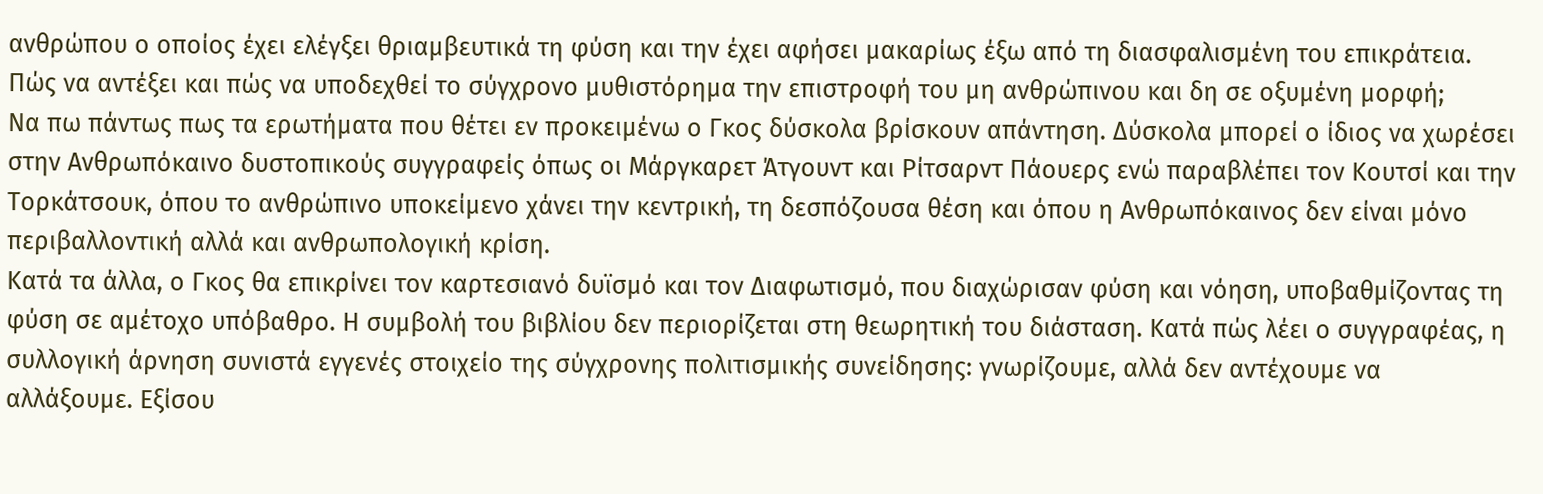ανθρώπου ο οποίος έχει ελέγξει θριαμβευτικά τη φύση και την έχει αφήσει μακαρίως έξω από τη διασφαλισμένη του επικράτεια. Πώς να αντέξει και πώς να υποδεχθεί το σύγχρονο μυθιστόρημα την επιστροφή του μη ανθρώπινου και δη σε οξυμένη μορφή;
Να πω πάντως πως τα ερωτήματα που θέτει εν προκειμένω ο Γκος δύσκολα βρίσκουν απάντηση. Δύσκολα μπορεί ο ίδιος να χωρέσει στην Ανθρωπόκαινο δυστοπικούς συγγραφείς όπως οι Μάργκαρετ Άτγουντ και Ρίτσαρντ Πάουερς ενώ παραβλέπει τον Κουτσί και την Τορκάτσουκ, όπου το ανθρώπινο υποκείμενο χάνει την κεντρική, τη δεσπόζουσα θέση και όπου η Ανθρωπόκαινος δεν είναι μόνο περιβαλλοντική αλλά και ανθρωπολογική κρίση.
Κατά τα άλλα, ο Γκος θα επικρίνει τον καρτεσιανό δυϊσμό και τον Διαφωτισμό, που διαχώρισαν φύση και νόηση, υποβαθμίζοντας τη φύση σε αμέτοχο υπόβαθρο. Η συμβολή του βιβλίου δεν περιορίζεται στη θεωρητική του διάσταση. Κατά πώς λέει ο συγγραφέας, η συλλογική άρνηση συνιστά εγγενές στοιχείο της σύγχρονης πολιτισμικής συνείδησης: γνωρίζουμε, αλλά δεν αντέχουμε να αλλάξουμε. Εξίσου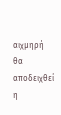αιχμηρή θα αποδειχθεί η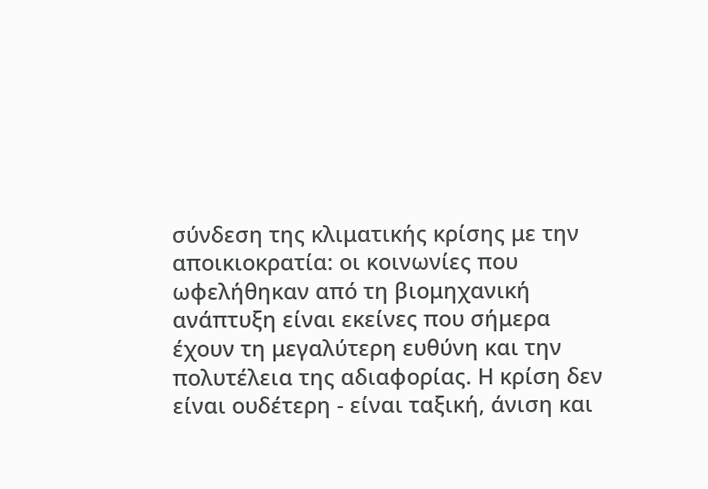σύνδεση της κλιματικής κρίσης με την αποικιοκρατία: οι κοινωνίες που ωφελήθηκαν από τη βιομηχανική ανάπτυξη είναι εκείνες που σήμερα έχουν τη μεγαλύτερη ευθύνη και την πολυτέλεια της αδιαφορίας. Η κρίση δεν είναι ουδέτερη - είναι ταξική, άνιση και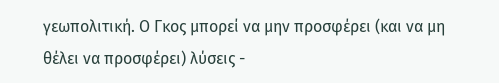γεωπολιτική. Ο Γκος μπορεί να μην προσφέρει (και να μη θέλει να προσφέρει) λύσεις -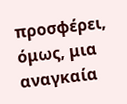προσφέρει, όμως, μια αναγκαία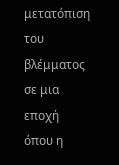μετατόπιση του βλέμματος σε μια εποχή όπου η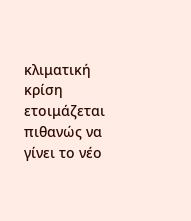κλιματική κρίση ετοιμάζεται πιθανώς να γίνει το νέο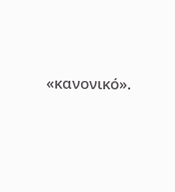«κανονικό».